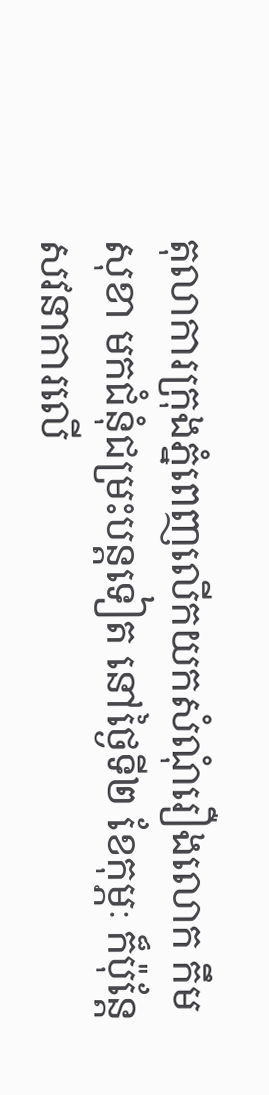តុលាការក្រុងភ្នំពេញលើកយកសំណុំរឿងលោក កឹម សុខា មកជំនុំជម្រះបន្តទៀត នៅថ្ងៃទី២ ខែកុម្ភៈ ក៏ប៉ុន្តែសវនាការលើ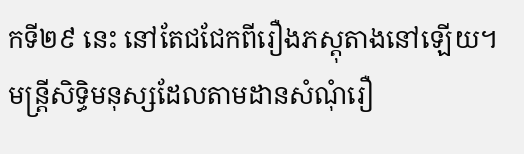កទី២៩ នេះ នៅតែជជែកពីរឿងភស្តុតាងនៅឡើយ។ មន្ត្រីសិទ្ធិមនុស្សដែលតាមដានសំណុំរឿ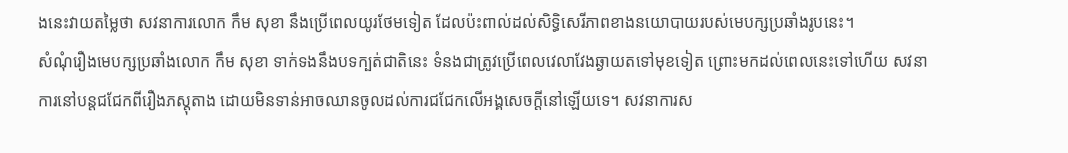ងនេះវាយតម្លៃថា សវនាការលោក កឹម សុខា នឹងប្រើពេលយូរថែមទៀត ដែលប៉ះពាល់ដល់សិទ្ធិសេរីភាពខាងនយោបាយរបស់មេបក្សប្រឆាំងរូបនេះ។
សំណុំរឿងមេបក្សប្រឆាំងលោក កឹម សុខា ទាក់ទងនឹងបទក្បត់ជាតិនេះ ទំនងជាត្រូវប្រើពេលវេលាវែងឆ្ងាយតទៅមុខទៀត ព្រោះមកដល់ពេលនេះទៅហើយ សវនាការនៅបន្តជជែកពីរឿងភស្តុតាង ដោយមិនទាន់អាចឈានចូលដល់ការជជែកលើអង្គសេចក្ដីនៅឡើយទេ។ សវនាការស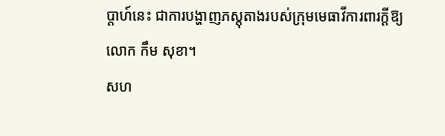ប្ដាហ៍នេះ ជាការបង្ហាញភស្តុតាងរបស់ក្រុមមេធាវីការពារក្ដីឱ្យលោក កឹម សុខា។
សហ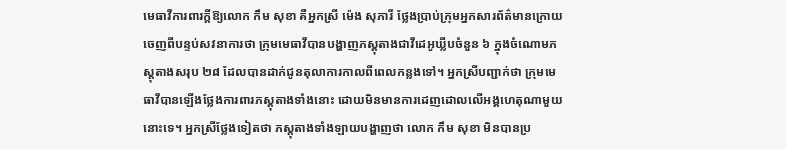មេធាវីការពារក្ដីឱ្យលោក កឹម សុខា គឺអ្នកស្រី ម៉េង សុភារី ថ្លែងប្រាប់ក្រុមអ្នកសារព័ត៌មានក្រោយចេញពីបន្ទប់សវនាការថា ក្រុមមេធាវីបានបង្ហាញភស្តុតាងជាវីដេអូឃ្លីបចំនួន ៦ ក្នុងចំណោមភស្តុតាងសរុប ២៨ ដែលបានដាក់ជូនតុលាការកាលពីពេលកន្លងទៅ។ អ្នកស្រីបញ្ជាក់ថា ក្រុមមេធាវីបានឡើងថ្លែងការពារភស្តុតាងទាំងនោះ ដោយមិនមានការដេញដោលលើអង្គហេតុណាមួយនោះទេ។ អ្នកស្រីថ្លែងទៀតថា ភស្តុតាងទាំងឡាយបង្ហាញថា លោក កឹម សុខា មិនបានប្រ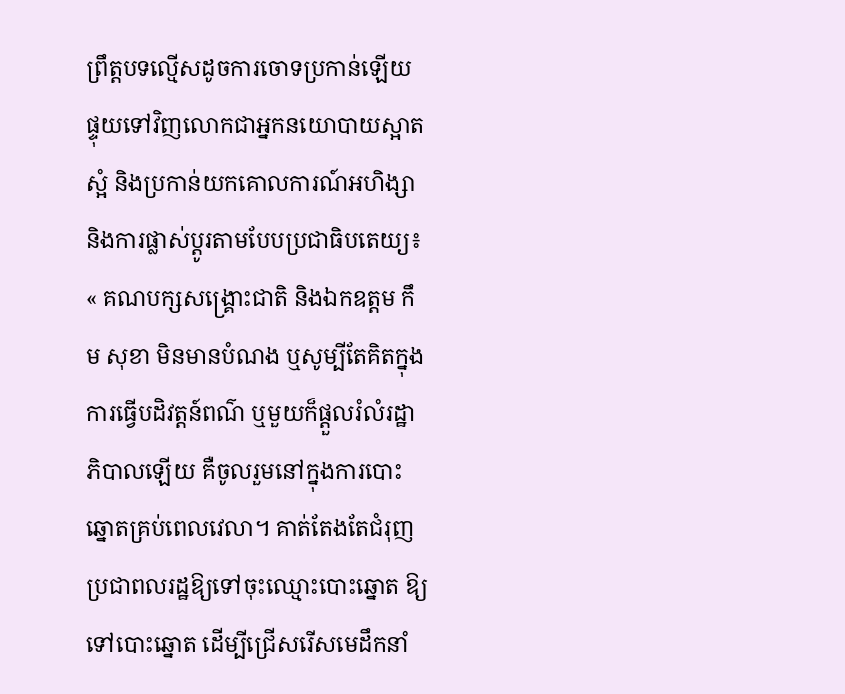ព្រឹត្តបទល្មើសដូចការចោទប្រកាន់ឡើយ ផ្ទុយទៅវិញលោកជាអ្នកនយោបាយស្អាតស្អំ និងប្រកាន់យកគោលការណ៍អហិង្សា និងការផ្លាស់ប្ដូរតាមបែបប្រជាធិបតេយ្យ៖ « គណបក្សសង្គ្រោះជាតិ និងឯកឧត្តម កឹម សុខា មិនមានបំណង ឬសូម្បីតែគិតក្នុងការធ្វើបដិវត្តន៍ពណ៌ ឬមួយក៏ផ្ដួលរំលំរដ្ឋាភិបាលឡើយ គឺចូលរួមនៅក្នុងការបោះឆ្នោតគ្រប់ពេលវេលា។ គាត់តែងតែជំរុញប្រជាពលរដ្ឋឱ្យទៅចុះឈ្មោះបោះឆ្នោត ឱ្យទៅបោះឆ្នោត ដើម្បីជ្រើសរើសមេដឹកនាំ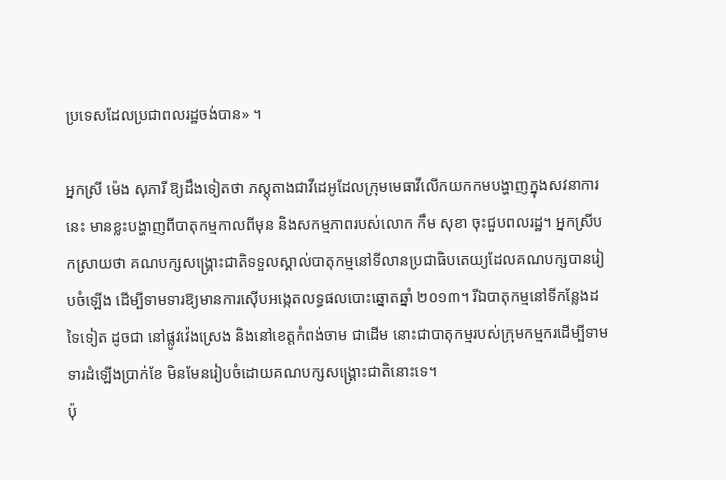ប្រទេសដែលប្រជាពលរដ្ឋចង់បាន» ។

អ្នកស្រី ម៉េង សុភារី ឱ្យដឹងទៀតថា ភស្តុតាងជាវីដេអូដែលក្រុមមេធាវីលើកយកកមបង្ហាញក្នុងសវនាការនេះ មានខ្លះបង្ហាញពីបាតុកម្មកាលពីមុន និងសកម្មភាពរបស់លោក កឹម សុខា ចុះជួបពលរដ្ឋ។ អ្នកស្រីបកស្រាយថា គណបក្សសង្គ្រោះជាតិទទួលស្គាល់បាតុកម្មនៅទីលានប្រជាធិបតេយ្យដែលគណបក្សបានរៀបចំឡើង ដើម្បីទាមទារឱ្យមានការស៊ើបអង្កេតលទ្ធផលបោះឆ្នោតឆ្នាំ ២០១៣។ រីឯបាតុកម្មនៅទីកន្លែងដទៃទៀត ដូចជា នៅផ្លូវវ៉េងស្រេង និងនៅខេត្តកំពង់ចាម ជាដើម នោះជាបាតុកម្មរបស់ក្រុមកម្មករដើម្បីទាមទារដំឡើងប្រាក់ខែ មិនមែនរៀបចំដោយគណបក្សសង្គ្រោះជាតិនោះទេ។
ប៉ុ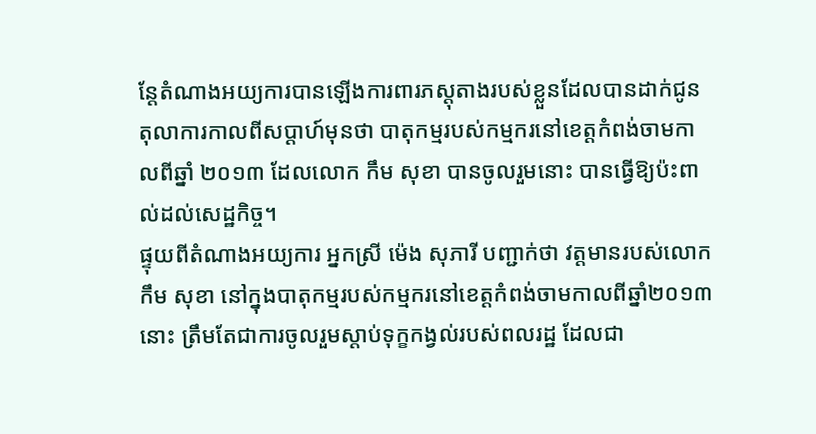ន្តែតំណាងអយ្យការបានឡើងការពារភស្តុតាងរបស់ខ្លួនដែលបានដាក់ជូនតុលាការកាលពីសប្ដាហ៍មុនថា បាតុកម្មរបស់កម្មករនៅខេត្តកំពង់ចាមកាលពីឆ្នាំ ២០១៣ ដែលលោក កឹម សុខា បានចូលរួមនោះ បានធ្វើឱ្យប៉ះពាល់ដល់សេដ្ឋកិច្ច។
ផ្ទុយពីតំណាងអយ្យការ អ្នកស្រី ម៉េង សុភារី បញ្ជាក់ថា វត្តមានរបស់លោក កឹម សុខា នៅក្នុងបាតុកម្មរបស់កម្មករនៅខេត្តកំពង់ចាមកាលពីឆ្នាំ២០១៣ នោះ ត្រឹមតែជាការចូលរួមស្ដាប់ទុក្ខកង្វល់របស់ពលរដ្ឋ ដែលជា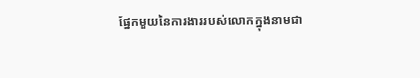ផ្នែកមួយនៃការងាររបស់លោកក្នុងនាមជា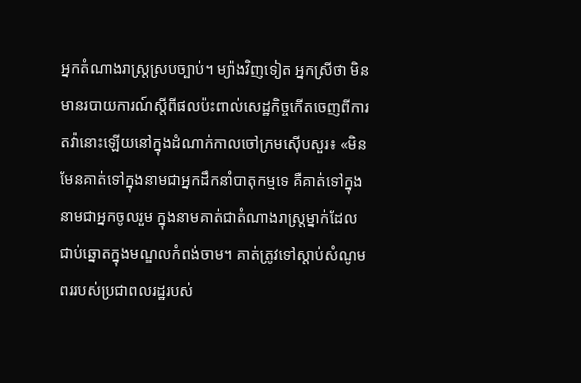អ្នកតំណាងរាស្ត្រស្របច្បាប់។ ម្យ៉ាងវិញទៀត អ្នកស្រីថា មិនមានរបាយការណ៍ស្ដីពីផលប៉ះពាល់សេដ្ឋកិច្ចកើតចេញពីការតវ៉ានោះឡើយនៅក្នុងដំណាក់កាលចៅក្រមស៊ើបសួរ៖ «មិនមែនគាត់ទៅក្នុងនាមជាអ្នកដឹកនាំបាតុកម្មទេ គឺគាត់ទៅក្នុងនាមជាអ្នកចូលរួម ក្នុងនាមគាត់ជាតំណាងរាស្ត្រម្នាក់ដែលជាប់ឆ្នោតក្នុងមណ្ឌលកំពង់ចាម។ គាត់ត្រូវទៅស្ដាប់សំណូមពររបស់ប្រជាពលរដ្ឋរបស់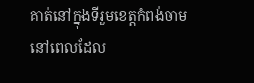គាត់នៅក្នុងទីរួមខេត្តកំពង់ចាមនៅពេលដែល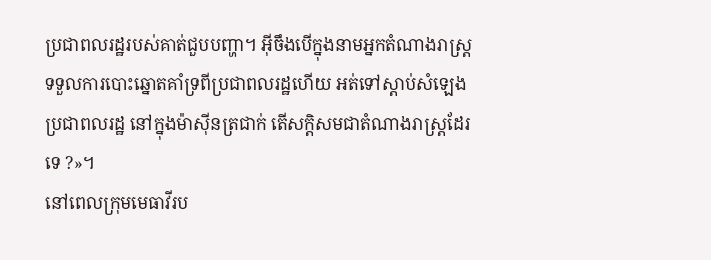ប្រជាពលរដ្ឋរបស់គាត់ជួបបញ្ហា។ អ៊ីចឹងបើក្នុងនាមអ្នកតំណាងរាស្ត្រទទួលការបោះឆ្នោតគាំទ្រពីប្រជាពលរដ្ឋហើយ អត់ទៅស្ដាប់សំឡេងប្រជាពលរដ្ឋ នៅក្នុងម៉ាស៊ីនត្រជាក់ តើសក្ដិសមជាតំណាងរាស្ត្រដែរទេ ?»។
នៅពេលក្រុមមេធាវីរប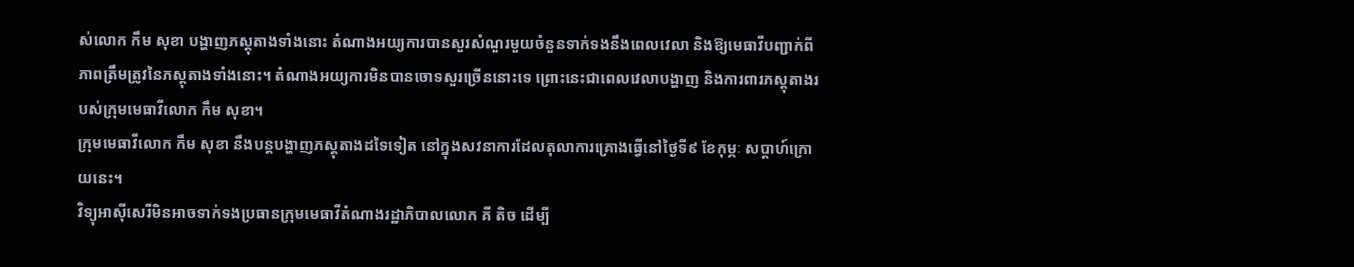ស់លោក កឹម សុខា បង្ហាញភស្តុតាងទាំងនោះ តំណាងអយ្យការបានសួរសំណួរមួយចំនួនទាក់ទងនឹងពេលវេលា និងឱ្យមេធាវីបញ្ជាក់ពីភាពត្រឹមត្រូវនៃភស្តុតាងទាំងនោះ។ តំណាងអយ្យការមិនបានចោទសួរច្រើននោះទេ ព្រោះនេះជាពេលវេលាបង្ហាញ និងការពារភស្តុតាងរបស់ក្រុមមេធាវីលោក កឹម សុខា។
ក្រុមមេធាវីលោក កឹម សុខា នឹងបន្តបង្ហាញភស្តុតាងដទៃទៀត នៅក្នុងសវនាការដែលតុលាការគ្រោងធ្វើនៅថ្ងៃទី៩ ខែកុម្ភៈ សប្ដាហ៍ក្រោយនេះ។
វិទ្យុអាស៊ីសេរីមិនអាចទាក់ទងប្រធានក្រុមមេធាវីតំណាងរដ្ឋាភិបាលលោក គី តិច ដើម្បី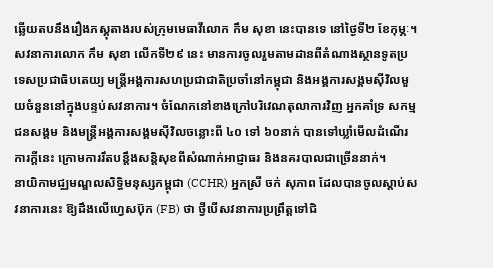ឆ្លើយតបនឹងរឿងភស្តុតាងរបស់ក្រុមមេធាវីលោក កឹម សុខា នេះបានទេ នៅថ្ងៃទី២ ខែកុម្ភៈ។
សវនាការលោក កឹម សុខា លើកទី២៩ នេះ មានការចូលរួមតាមដានពីតំណាងស្ថានទូតប្រទេសប្រជាធិបតេយ្យ មន្ត្រីអង្គការសហប្រជាជាតិប្រចាំនៅកម្ពុជា និងអង្គការសង្គមស៊ីវិលមួយចំនួននៅក្នុងបន្ទប់សវនាការ។ ចំណែកនៅខាងក្រៅបរិវេណតុលាការវិញ អ្នកគាំទ្រ សកម្មជនសង្គម និងមន្ត្រីអង្គការសង្គមស៊ីវិលចន្លោះពី ៤០ ទៅ ៦០នាក់ បានទៅឃ្លាំមើលដំណើរការក្ដីនេះ ក្រោមការរឹតបន្តឹងសន្តិសុខពីសំណាក់អាជ្ញាធរ និងនគរបាលជាច្រើននាក់។
នាយិកាមជ្ឈមណ្ឌលសិទ្ធិមនុស្សកម្ពុជា (CCHR) អ្នកស្រី ចក់ សុភាព ដែលបានចូលស្ដាប់សវនាការនេះ ឱ្យដឹងលើហ្វេសប៊ុក (FB) ថា ថ្វីបើសវនាការប្រព្រឹត្តទៅជិ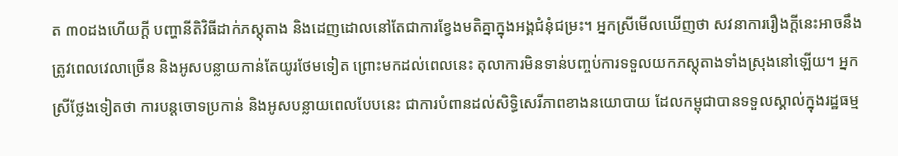ត ៣០ដងហើយក្ដី បញ្ហានីតិវិធីដាក់ភស្តុតាង និងដេញដោលនៅតែជាការខ្វែងមតិគ្នាក្នុងអង្គជំនុំជម្រះ។ អ្នកស្រីមើលឃើញថា សវនាការរឿងក្ដីនេះអាចនឹងត្រូវពេលវេលាច្រើន និងអូសបន្លាយកាន់តែយូរថែមទៀត ព្រោះមកដល់ពេលនេះ តុលាការមិនទាន់បញ្ចប់ការទទួលយកភស្តុតាងទាំងស្រុងនៅឡើយ។ អ្នកស្រីថ្លែងទៀតថា ការបន្តចោទប្រកាន់ និងអូសបន្លាយពេលបែបនេះ ជាការបំពានដល់សិទ្ធិសេរីភាពខាងនយោបាយ ដែលកម្ពុជាបានទទួលស្គាល់ក្នុងរដ្ឋធម្ម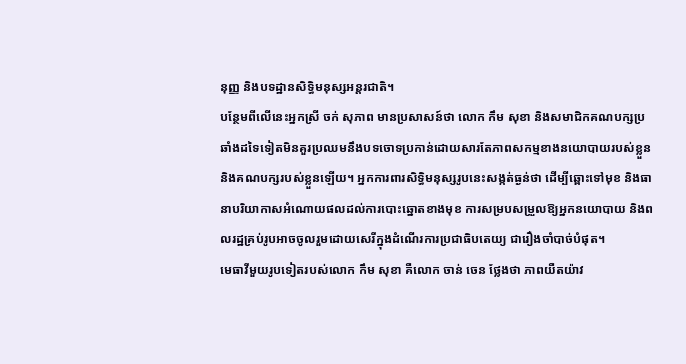នុញ្ញ និងបទដ្ឋានសិទ្ធិមនុស្សអន្តរជាតិ។
បន្ថែមពីលើនេះអ្នកស្រី ចក់ សុភាព មានប្រសាសន៍ថា លោក កឹម សុខា និងសមាជិកគណបក្សប្រឆាំងដទៃទៀតមិនគួរប្រឈមនឹងបទចោទប្រកាន់ដោយសារតែភាពសកម្មខាងនយោបាយរបស់ខ្លួន និងគណបក្សរបស់ខ្លួនឡើយ។ អ្នកការពារសិទ្ធិមនុស្សរូបនេះសង្កត់ធ្ងន់ថា ដើម្បីឆ្ពោះទៅមុខ និងធានាបរិយាកាសអំណោយផលដល់ការបោះឆ្នោតខាងមុខ ការសម្របសម្រួលឱ្យអ្នកនយោបាយ និងពលរដ្ឋគ្រប់រូបអាចចូលរួមដោយសេរីក្នុងដំណើរការប្រជាធិបតេយ្យ ជារឿងចាំបាច់បំផុត។
មេធាវីមួយរូបទៀតរបស់លោក កឹម សុខា គឺលោក ចាន់ ចេន ថ្លែងថា ភាពយឺតយ៉ាវ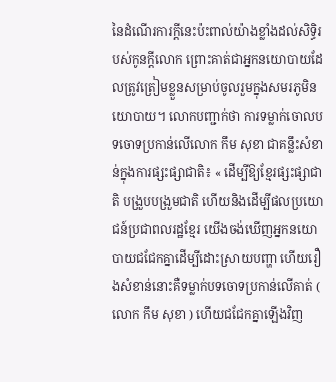នៃដំណើរការក្ដីនេះប៉ះពាល់យ៉ាងខ្លាំងដល់សិទ្ធិរបស់កូនក្ដីលោក ព្រោះគាត់ជាអ្នកនយោបាយដែលត្រូវត្រៀមខ្លួនសម្រាប់ចូលរួមក្នុងសមរភូមិនយោបាយ។ លោកបញ្ជាក់ថា ការទម្លាក់ចោលបទចោទប្រកាន់លើលោក កឹម សុខា ជាគន្លឹះសំខាន់ក្នុងការផ្សះផ្សាជាតិ៖ « ដើម្បីឱ្យខ្មែរផ្សះផ្សាជាតិ បង្រួបបង្រួមជាតិ ហើយនិងដើម្បីផលប្រយោជន៍ប្រជាពលរដ្ឋខ្មែរ យើងចង់ឃើញអ្នកនយោបាយជជែកគ្នាដើម្បីដោះស្រាយបញ្ហា ហើយរឿងសំខាន់នោះគឺទម្លាក់បទចោទប្រកាន់លើគាត់ ( លោក កឹម សុខា ) ហើយជជែកគ្នាឡើងវិញ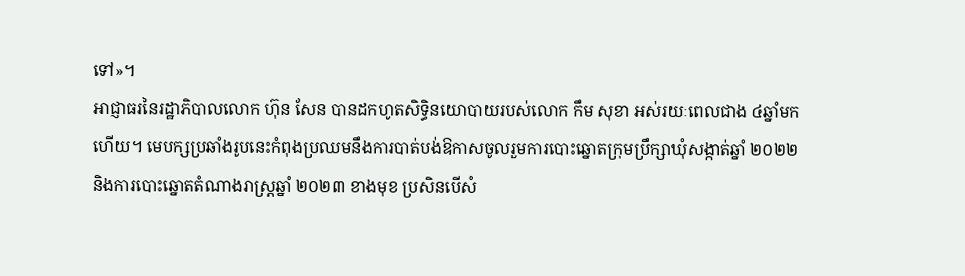ទៅ»។
អាជ្ញាធរនៃរដ្ឋាភិបាលលោក ហ៊ុន សែន បានដកហូតសិទ្ធិនយោបាយរបស់លោក កឹម សុខា អស់រយៈពេលជាង ៤ឆ្នាំមកហើយ។ មេបក្សប្រឆាំងរូបនេះកំពុងប្រឈមនឹងការបាត់បង់ឱកាសចូលរួមការបោះឆ្នោតក្រុមប្រឹក្សាឃុំសង្កាត់ឆ្នាំ ២០២២ និងការបោះឆ្នោតតំណាងរាស្ត្រឆ្នាំ ២០២៣ ខាងមុខ ប្រសិនបើសំ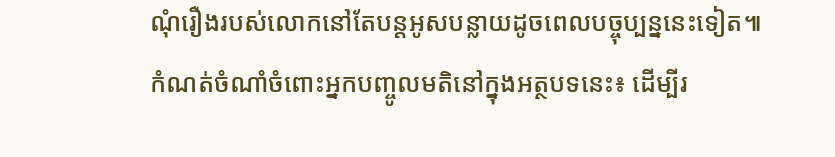ណុំរឿងរបស់លោកនៅតែបន្តអូសបន្លាយដូចពេលបច្ចុប្បន្ននេះទៀត៕
កំណត់ចំណាំចំពោះអ្នកបញ្ចូលមតិនៅក្នុងអត្ថបទនេះ៖ ដើម្បីរ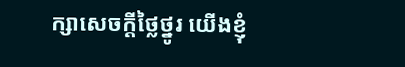ក្សាសេចក្ដីថ្លៃថ្នូរ យើងខ្ញុំ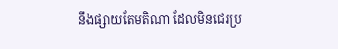នឹងផ្សាយតែមតិណា ដែលមិនជេរប្រ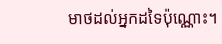មាថដល់អ្នកដទៃប៉ុណ្ណោះ។